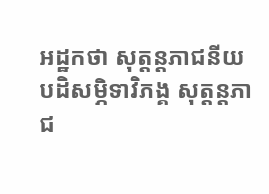អដ្ឋកថា សុត្តន្តភាជនីយ
បដិសម្ភិទាវិភង្គ សុត្តន្តភាជ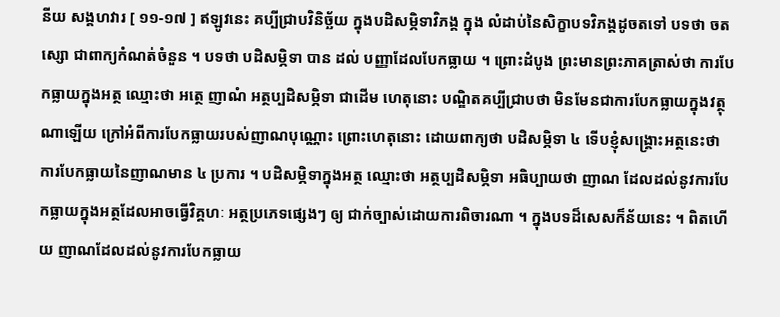នីយ សង្គហវារ [ ១១-១៧ ] ឥឡូវនេះ គប្បីជ្រាបវិនិច្ឆ័យ ក្នុងបដិសម្ភិទាវិភង្គ ក្នុង លំដាប់នៃសិក្ខាបទវិភង្គដូចតទៅ បទថា ចតស្សោ ជាពាក្យកំណត់ចំនួន ។ បទថា បដិសម្ភិទា បាន ដល់ បញ្ញាដែលបែកធ្លាយ ។ ព្រោះដំបូង ព្រះមានព្រះភាគត្រាស់ថា ការបែកធ្លាយក្នុងអត្ថ ឈ្មោះថា អត្ថេ ញាណំ អត្ថប្បដិសម្ភិទា ជាដើម ហេតុនោះ បណ្ឌិតគប្បីជ្រាបថា មិនមែនជាការបែកធ្លាយក្នុងវត្ថុណាឡើយ ក្រៅអំពីការបែកធ្លាយរបស់ញាណបុណ្ណោះ ព្រោះហេតុនោះ ដោយពាក្យថា បដិសម្ភិទា ៤ ទើបខ្ញុំសង្គ្រោះអត្ថនេះថា ការបែកធ្លាយនៃញាណមាន ៤ ប្រការ ។ បដិសម្ភិទាក្នុងអត្ថ ឈ្មោះថា អត្ថប្បដិសម្ភិទា អធិប្បាយថា ញាណ ដែលដល់នូវការបែកធ្លាយក្នុងអត្ថដែលអាចធ្វើវិគ្គហៈ អត្ថប្រភេទផ្សេងៗ ឲ្យ ជាក់ច្បាស់ដោយការពិចារណា ។ ក្នុងបទដ៏សេសក៏ន័យនេះ ។ ពិតហើយ ញាណដែលដល់នូវការបែកធ្លាយ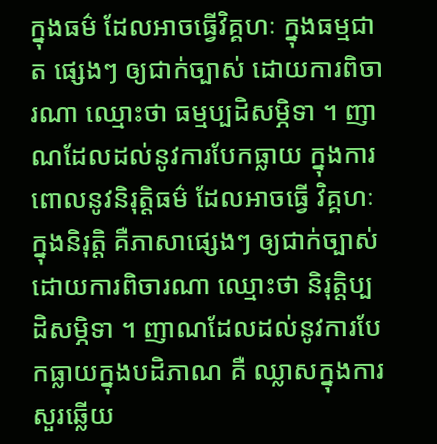ក្នុងធម៌ ដែលអាចធ្វើវិគ្គហៈ ក្នុងធម្មជាត ផ្សេងៗ ឲ្យជាក់ច្បាស់ ដោយការពិចារណា ឈ្មោះថា ធម្មប្បដិសម្ភិទា ។ ញាណដែលដល់នូវការបែកធ្លាយ ក្នុងការពោលនូវនិរុត្តិធម៌ ដែលអាចធ្វើ វិគ្គហៈក្នុងនិរុត្តិ គឺភាសាផ្សេងៗ ឲ្យជាក់ច្បាស់ដោយការពិចារណា ឈ្មោះថា និរុត្តិប្បដិសម្ភិទា ។ ញាណដែលដល់នូវការបែកធ្លាយក្នុងបដិភាណ គឺ ឈ្លាសក្នុងការសួរឆ្លើយ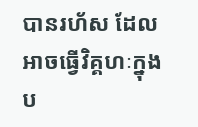បានរហ័ស ដែលអាចធ្វើវិគ្គហៈក្នុងប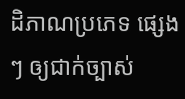ដិភាណប្រភេទ ផ្សេងៗ ឲ្យជាក់ច្បាស់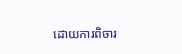ដោយការពិចារ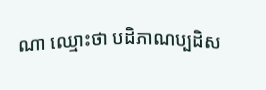ណា ឈ្មោះថា បដិភាណប្បដិស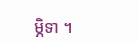ម្ភិទា ។